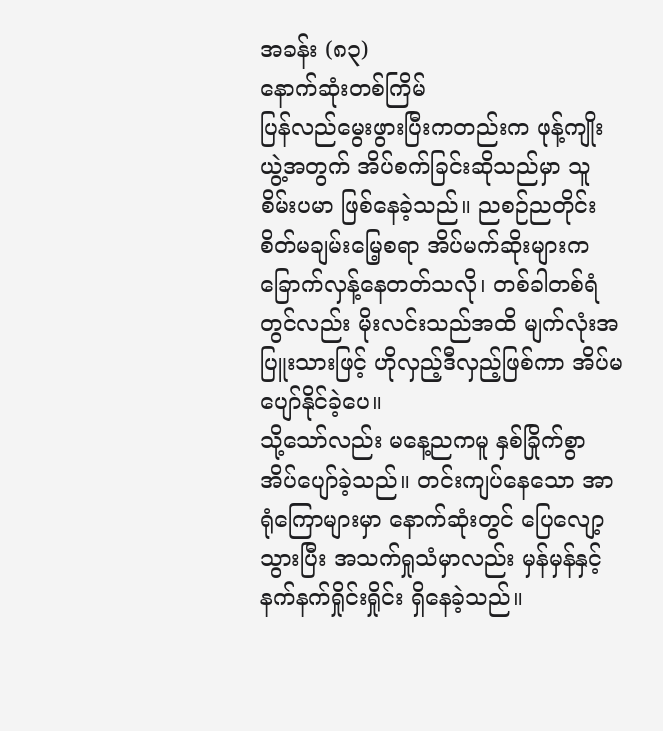အခန်း (၈၃)
နောက်ဆုံးတစ်ကြိမ်
ပြန်လည်မွေးဖွားပြီးကတည်းက ဖုန့်ကျိုးယွဲ့အတွက် အိပ်စက်ခြင်းဆိုသည်မှာ သူစိမ်းပမာ ဖြစ်နေခဲ့သည်။ ညစဉ်ညတိုင်း စိတ်မချမ်းမြေ့စရာ အိပ်မက်ဆိုးများက ခြောက်လှန့်နေတတ်သလို၊ တစ်ခါတစ်ရံတွင်လည်း မိုးလင်းသည်အထိ မျက်လုံးအပြူးသားဖြင့် ဟိုလှည့်ဒီလှည့်ဖြစ်ကာ အိပ်မပျော်နိုင်ခဲ့ပေ။
သို့သော်လည်း မနေ့ညကမူ နှစ်ခြိုက်စွာ အိပ်ပျော်ခဲ့သည်။ တင်းကျပ်နေသော အာရုံကြောများမှာ နောက်ဆုံးတွင် ပြေလျော့သွားပြီး အသက်ရှုသံမှာလည်း မှန်မှန်နှင့် နက်နက်ရှိုင်းရှိုင်း ရှိနေခဲ့သည်။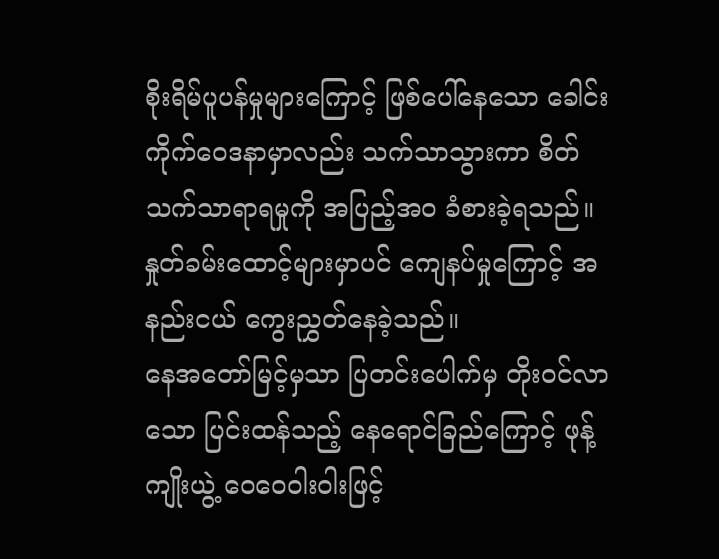စိုးရိမ်ပူပန်မှုများကြောင့် ဖြစ်ပေါ်နေသော ခေါင်းကိုက်ဝေဒနာမှာလည်း သက်သာသွားကာ စိတ်သက်သာရာရမှုကို အပြည့်အဝ ခံစားခဲ့ရသည်။ နှုတ်ခမ်းထောင့်များမှာပင် ကျေနပ်မှုကြောင့် အနည်းငယ် ကွေးညွှတ်နေခဲ့သည်။
နေအတော်မြင့်မှသာ ပြတင်းပေါက်မှ တိုးဝင်လာသော ပြင်းထန်သည့် နေရောင်ခြည်ကြောင့် ဖုန့်ကျိုးယွဲ့ ဝေဝေဝါးဝါးဖြင့်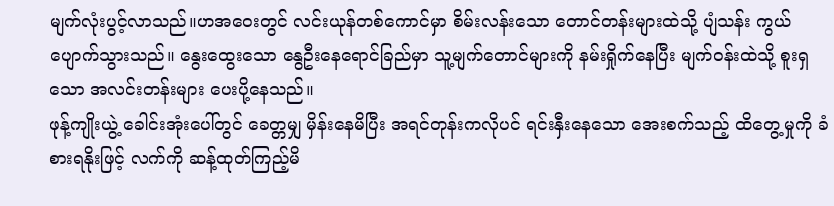မျက်လုံးပွင့်လာသည်။ဟအဝေးတွင် လင်းယုန်တစ်ကောင်မှာ စိမ်းလန်းသော တောင်တန်းများထဲသို့ ပျံသန်း ကွယ်ပျောက်သွားသည်။ နွေးထွေးသော နွေဦးနေရောင်ခြည်မှာ သူ့မျက်တောင်များကို နမ်းရှိုက်နေပြီး မျက်ဝန်းထဲသို့ စူးရှသော အလင်းတန်းများ ပေးပို့နေသည်။
ဖုန့်ကျိုးယွဲ့ ခေါင်းအုံးပေါ်တွင် ခေတ္တမျှ မှိန်းနေမိပြီး အရင်တုန်းကလိုပင် ရင်းနှီးနေသော အေးစက်သည့် ထိတွေ့မှုကို ခံစားရနိုးဖြင့် လက်ကို ဆန့်ထုတ်ကြည့်မိ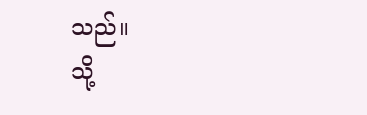သည်။
သို့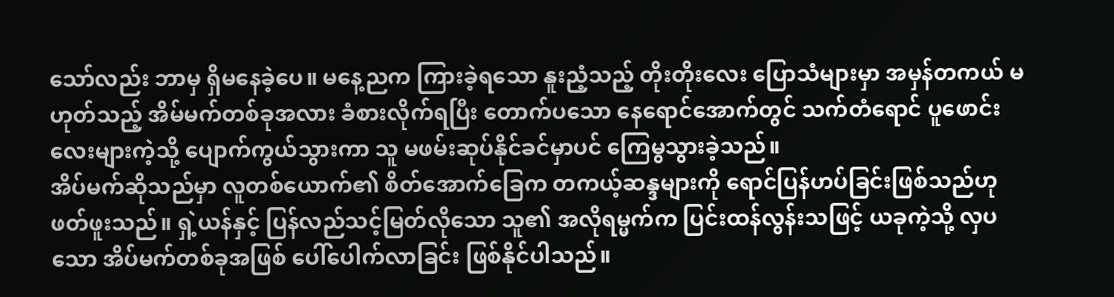သော်လည်း ဘာမှ ရှိမနေခဲ့ပေ။ မနေ့ညက ကြားခဲ့ရသော နူးညံ့သည့် တိုးတိုးလေး ပြောသံများမှာ အမှန်တကယ် မဟုတ်သည့် အိမ်မက်တစ်ခုအလား ခံစားလိုက်ရပြီး တောက်ပသော နေရောင်အောက်တွင် သက်တံရောင် ပူဖောင်းလေးများကဲ့သို့ ပျောက်ကွယ်သွားကာ သူ မဖမ်းဆုပ်နိုင်ခင်မှာပင် ကြေမွသွားခဲ့သည်။
အိပ်မက်ဆိုသည်မှာ လူတစ်ယောက်၏ စိတ်အောက်ခြေက တကယ့်ဆန္ဒများကို ရောင်ပြန်ဟပ်ခြင်းဖြစ်သည်ဟု ဖတ်ဖူးသည်။ ရှဲ့ယန်နှင့် ပြန်လည်သင့်မြတ်လိုသော သူ၏ အလိုရမ္မက်က ပြင်းထန်လွန်းသဖြင့် ယခုကဲ့သို့ လှပသော အိပ်မက်တစ်ခုအဖြစ် ပေါ်ပေါက်လာခြင်း ဖြစ်နိုင်ပါသည်။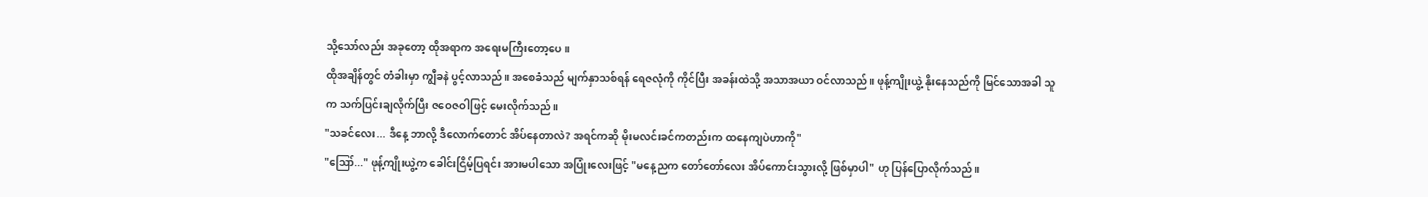သို့သော်လည်း အခုတော့ ထိုအရာက အရေးမကြီးတော့ပေ။
ထိုအချိန်တွင် တံခါးမှာ ကျွီခနဲ ပွင့်လာသည်။ အစေခံသည် မျက်နှာသစ်ရန် ရေဇလုံကို ကိုင်ပြီး အခန်းထဲသို့ အသာအယာ ဝင်လာသည်။ ဖုန့်ကျိုးယွဲ့ နိုးနေသည်ကို မြင်သောအခါ သူက သက်ပြင်းချလိုက်ပြီး ဇဝေဇဝါဖြင့် မေးလိုက်သည်။
"သခင်လေး... ဒီနေ့ ဘာလို့ ဒီလောက်တောင် အိပ်နေတာလဲ? အရင်ကဆို မိုးမလင်းခင်ကတည်းက ထနေကျပဲဟာကို"
"ဪ..." ဖုန့်ကျိုးယွဲ့က ခေါင်းငြိမ့်ပြရင်း အားမပါသော အပြုံးလေးဖြင့် "မနေ့ညက တော်တော်လေး အိပ်ကောင်းသွားလို့ ဖြစ်မှာပါ" ဟု ပြန်ပြောလိုက်သည်။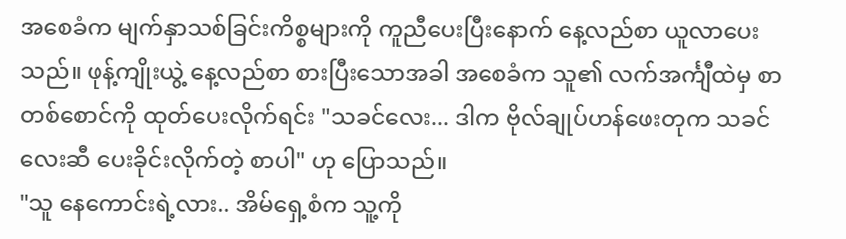အစေခံက မျက်နှာသစ်ခြင်းကိစ္စများကို ကူညီပေးပြီးနောက် နေ့လည်စာ ယူလာပေးသည်။ ဖုန့်ကျိုးယွဲ့ နေ့လည်စာ စားပြီးသောအခါ အစေခံက သူ၏ လက်အင်္ကျီထဲမှ စာတစ်စောင်ကို ထုတ်ပေးလိုက်ရင်း "သခင်လေး... ဒါက ဗိုလ်ချုပ်ဟန်ဖေးတုက သခင်လေးဆီ ပေးခိုင်းလိုက်တဲ့ စာပါ" ဟု ပြောသည်။
"သူ နေကောင်းရဲ့လား.. အိမ်ရှေ့စံက သူ့ကို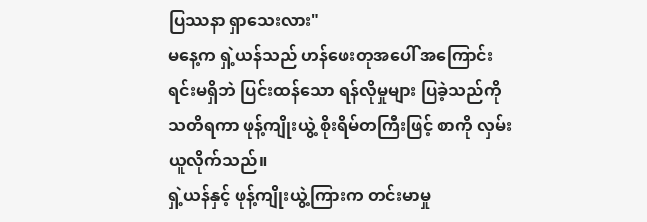ပြဿနာ ရှာသေးလား"
မနေ့က ရှဲ့ယန်သည် ဟန်ဖေးတုအပေါ် အကြောင်းရင်းမရှိဘဲ ပြင်းထန်သော ရန်လိုမှုများ ပြခဲ့သည်ကို သတိရကာ ဖုန့်ကျိုးယွဲ့ စိုးရိမ်တကြီးဖြင့် စာကို လှမ်းယူလိုက်သည်။
ရှဲ့ယန်နှင့် ဖုန့်ကျိုးယွဲ့ကြားက တင်းမာမှု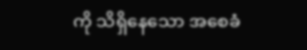ကို သိရှိနေသော အစေခံ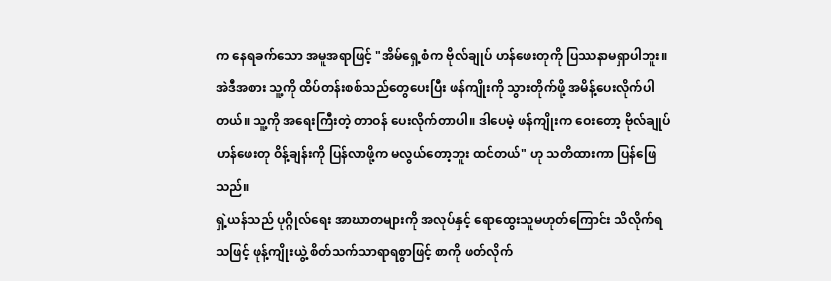က နေရခက်သော အမူအရာဖြင့် "အိမ်ရှေ့စံက ဗိုလ်ချုပ် ဟန်ဖေးတုကို ပြဿနာမရှာပါဘူး။ အဲဒီအစား သူ့ကို ထိပ်တန်းစစ်သည်တွေပေးပြီး ဖန်ကျိုးကို သွားတိုက်ဖို့ အမိန့်ပေးလိုက်ပါတယ်။ သူ့ကို အရေးကြီးတဲ့ တာဝန် ပေးလိုက်တာပါ။ ဒါပေမဲ့ ဖန်ကျိုးက ဝေးတော့ ဗိုလ်ချုပ် ဟန်ဖေးတု ဝိန့်ချန်းကို ပြန်လာဖို့က မလွယ်တော့ဘူး ထင်တယ်" ဟု သတိထားကာ ပြန်ဖြေသည်။
ရှဲ့ယန်သည် ပုဂ္ဂိုလ်ရေး အာဃာတများကို အလုပ်နှင့် ရောထွေးသူမဟုတ်ကြောင်း သိလိုက်ရသဖြင့် ဖုန့်ကျိုးယွဲ့ စိတ်သက်သာရာရစွာဖြင့် စာကို ဖတ်လိုက်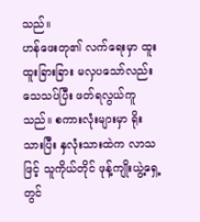သည်။
ဟန်ဖေးတု၏ လက်ရေးမှာ ထူးထူးခြားခြား မလှပသော်လည်း သေသပ်ပြီး ဖတ်ရလွယ်ကူသည်။ စကားလုံးများမှာ ရိုးသားပြီး နှလုံးသားထဲက လာသဖြင့် သူကိုယ်တိုင် ဖုန့်ကျိုးယွဲ့ရှေ့တွင်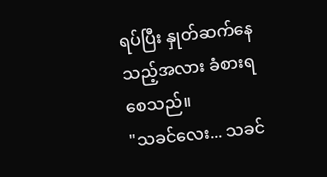ရပ်ပြီး နှုတ်ဆက်နေသည့်အလား ခံစားရစေသည်။
"သခင်လေး... သခင်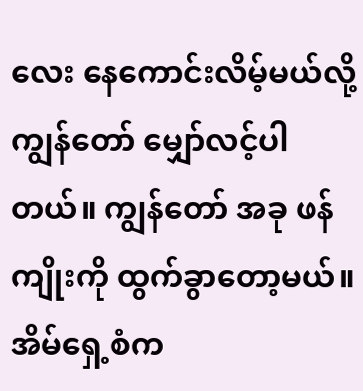လေး နေကောင်းလိမ့်မယ်လို့ ကျွန်တော် မျှော်လင့်ပါတယ်။ ကျွန်တော် အခု ဖန်ကျိုးကို ထွက်ခွာတော့မယ်။ အိမ်ရှေ့စံက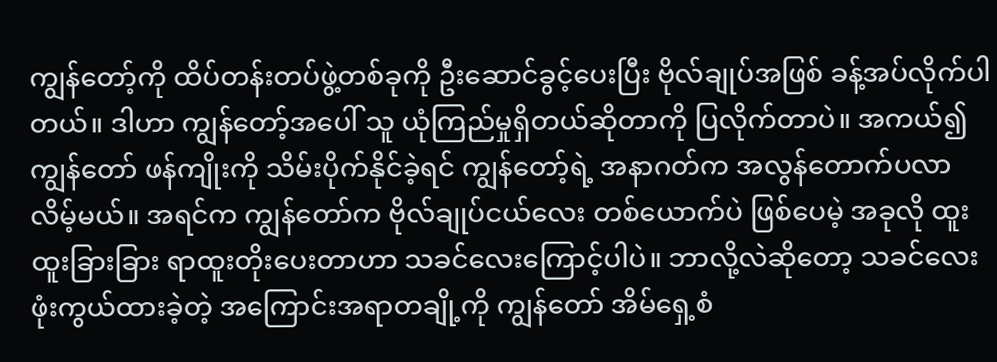ကျွန်တော့်ကို ထိပ်တန်းတပ်ဖွဲ့တစ်ခုကို ဦးဆောင်ခွင့်ပေးပြီး ဗိုလ်ချုပ်အဖြစ် ခန့်အပ်လိုက်ပါတယ်။ ဒါဟာ ကျွန်တော့်အပေါ် သူ ယုံကြည်မှုရှိတယ်ဆိုတာကို ပြလိုက်တာပဲ။ အကယ်၍ ကျွန်တော် ဖန်ကျိုးကို သိမ်းပိုက်နိုင်ခဲ့ရင် ကျွန်တော့်ရဲ့ အနာဂတ်က အလွန်တောက်ပလာလိမ့်မယ်။ အရင်က ကျွန်တော်က ဗိုလ်ချုပ်ငယ်လေး တစ်ယောက်ပဲ ဖြစ်ပေမဲ့ အခုလို ထူးထူးခြားခြား ရာထူးတိုးပေးတာဟာ သခင်လေးကြောင့်ပါပဲ။ ဘာလို့လဲဆိုတော့ သခင်လေး ဖုံးကွယ်ထားခဲ့တဲ့ အကြောင်းအရာတချို့ကို ကျွန်တော် အိမ်ရှေ့စံ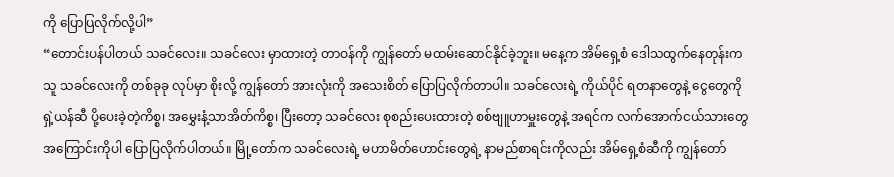ကို ပြောပြလိုက်လို့ပါ”
“တောင်းပန်ပါတယ် သခင်လေး။ သခင်လေး မှာထားတဲ့ တာဝန်ကို ကျွန်တော် မထမ်းဆောင်နိုင်ခဲ့ဘူး။ မနေ့က အိမ်ရှေ့စံ ဒေါသထွက်နေတုန်းက သူ သခင်လေးကို တစ်ခုခု လုပ်မှာ စိုးလို့ ကျွန်တော် အားလုံးကို အသေးစိတ် ပြောပြလိုက်တာပါ။ သခင်လေးရဲ့ ကိုယ်ပိုင် ရတနာတွေနဲ့ ငွေတွေကို ရှဲ့ယန်ဆီ ပို့ပေးခဲ့တဲ့ကိစ္စ၊ အမွှေးနံ့သာအိတ်ကိစ္စ၊ ပြီးတော့ သခင်လေး စုစည်းပေးထားတဲ့ စစ်ဗျူဟာမှူးတွေနဲ့ အရင်က လက်အောက်ငယ်သားတွေ အကြောင်းကိုပါ ပြောပြလိုက်ပါတယ်။ မြို့တော်က သခင်လေးရဲ့ မဟာမိတ်ဟောင်းတွေရဲ့ နာမည်စာရင်းကိုလည်း အိမ်ရှေ့စံဆီကို ကျွန်တော်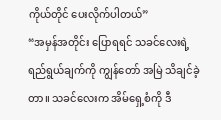ကိုယ်တိုင် ပေးလိုက်ပါတယ်”
“အမှန်အတိုင်း ပြောရရင် သခင်လေးရဲ့ ရည်ရွယ်ချက်ကို ကျွန်တော် အမြဲ သိချင်ခဲ့တာ။ သခင်လေးက အိမ်ရှေ့စံကို ဒီ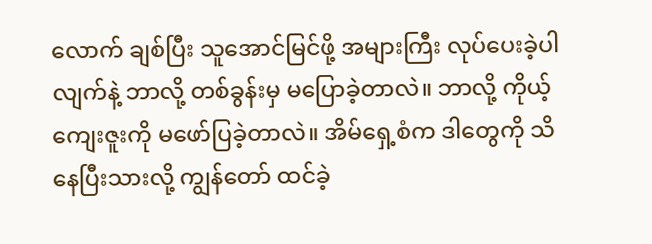လောက် ချစ်ပြီး သူအောင်မြင်ဖို့ အများကြီး လုပ်ပေးခဲ့ပါလျက်နဲ့ ဘာလို့ တစ်ခွန်းမှ မပြောခဲ့တာလဲ။ ဘာလို့ ကိုယ့်ကျေးဇူးကို မဖော်ပြခဲ့တာလဲ။ အိမ်ရှေ့စံက ဒါတွေကို သိနေပြီးသားလို့ ကျွန်တော် ထင်ခဲ့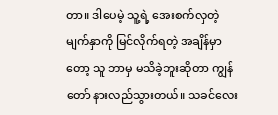တာ။ ဒါပေမဲ့ သူ့ရဲ့ အေးစက်လှတဲ့ မျက်နှာကို မြင်လိုက်ရတဲ့ အချိန်မှာတော့ သူ ဘာမှ မသိခဲ့ဘူးဆိုတာ ကျွန်တော် နားလည်သွားတယ်။ သခင်လေး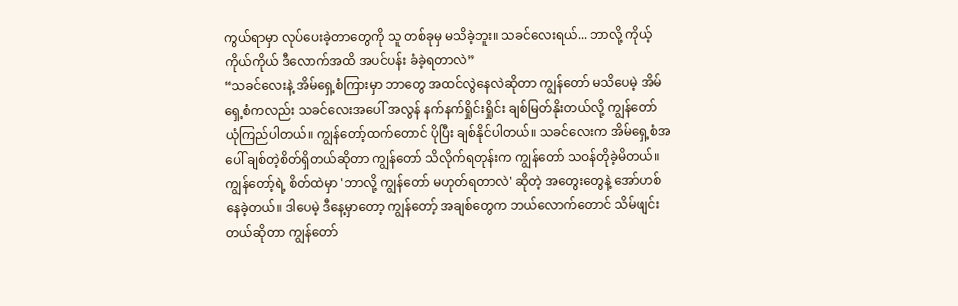ကွယ်ရာမှာ လုပ်ပေးခဲ့တာတွေကို သူ တစ်ခုမှ မသိခဲ့ဘူး။ သခင်လေးရယ်... ဘာလို့ ကိုယ့်ကိုယ်ကိုယ် ဒီလောက်အထိ အပင်ပန်း ခံခဲ့ရတာလဲ”
“သခင်လေးနဲ့ အိမ်ရှေ့စံကြားမှာ ဘာတွေ အထင်လွဲနေလဲဆိုတာ ကျွန်တော် မသိပေမဲ့ အိမ်ရှေ့စံကလည်း သခင်လေးအပေါ် အလွန် နက်နက်ရှိုင်းရှိုင်း ချစ်မြတ်နိုးတယ်လို့ ကျွန်တော် ယုံကြည်ပါတယ်။ ကျွန်တော့်ထက်တောင် ပိုပြီး ချစ်နိုင်ပါတယ်။ သခင်လေးက အိမ်ရှေ့စံအပေါ် ချစ်တဲ့စိတ်ရှိတယ်ဆိုတာ ကျွန်တော် သိလိုက်ရတုန်းက ကျွန်တော် သဝန်တိုခဲ့မိတယ်။ ကျွန်တော့်ရဲ့ စိတ်ထဲမှာ 'ဘာလို့ ကျွန်တော် မဟုတ်ရတာလဲ' ဆိုတဲ့ အတွေးတွေနဲ့ အော်ဟစ်နေခဲ့တယ်။ ဒါပေမဲ့ ဒီနေ့မှာတော့ ကျွန်တော့် အချစ်တွေက ဘယ်လောက်တောင် သိမ်ဖျင်းတယ်ဆိုတာ ကျွန်တော်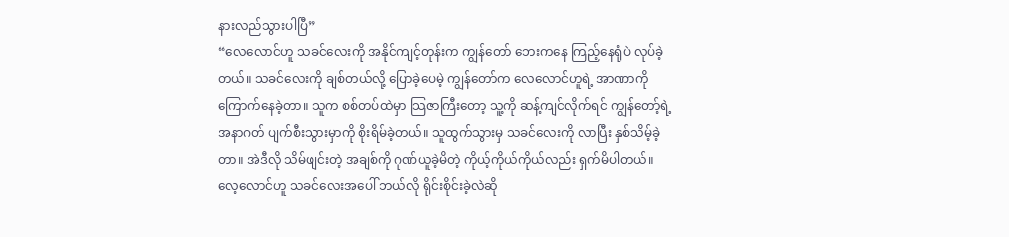နားလည်သွားပါပြီ”
“လေလောင်ဟူ သခင်လေးကို အနိုင်ကျင့်တုန်းက ကျွန်တော် ဘေးကနေ ကြည့်နေရုံပဲ လုပ်ခဲ့တယ်။ သခင်လေးကို ချစ်တယ်လို့ ပြောခဲ့ပေမဲ့ ကျွန်တော်က လေလောင်ဟူရဲ့ အာဏာကို ကြောက်နေခဲ့တာ။ သူက စစ်တပ်ထဲမှာ သြဇာကြီးတော့ သူ့ကို ဆန့်ကျင်လိုက်ရင် ကျွန်တော့်ရဲ့ အနာဂတ် ပျက်စီးသွားမှာကို စိုးရိမ်ခဲ့တယ်။ သူထွက်သွားမှ သခင်လေးကို လာပြီး နှစ်သိမ့်ခဲ့တာ။ အဲဒီလို သိမ်ဖျင်းတဲ့ အချစ်ကို ဂုဏ်ယူခဲ့မိတဲ့ ကိုယ့်ကိုယ်ကိုယ်လည်း ရှက်မိပါတယ်။ လေ့လောင်ဟူ သခင်လေးအပေါ် ဘယ်လို ရိုင်းစိုင်းခဲ့လဲဆို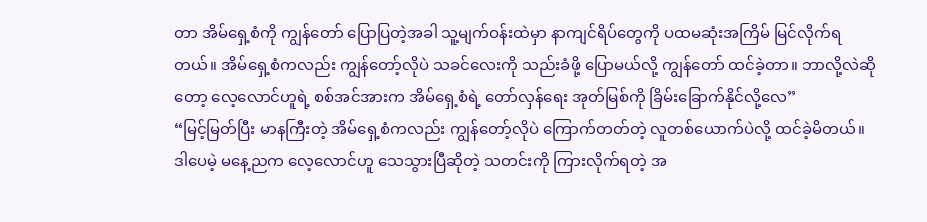တာ အိမ်ရှေ့စံကို ကျွန်တော် ပြောပြတဲ့အခါ သူ့မျက်ဝန်းထဲမှာ နာကျင်ရိပ်တွေကို ပထမဆုံးအကြိမ် မြင်လိုက်ရတယ်။ အိမ်ရှေ့စံကလည်း ကျွန်တော့်လိုပဲ သခင်လေးကို သည်းခံဖို့ ပြောမယ်လို့ ကျွန်တော် ထင်ခဲ့တာ။ ဘာလို့လဲဆိုတော့ လေ့လောင်ဟူရဲ့ စစ်အင်အားက အိမ်ရှေ့စံရဲ့ တော်လှန်ရေး အုတ်မြစ်ကို ခြိမ်းခြောက်နိုင်လို့လေ”
“မြင့်မြတ်ပြီး မာနကြီးတဲ့ အိမ်ရှေ့စံကလည်း ကျွန်တော့်လိုပဲ ကြောက်တတ်တဲ့ လူတစ်ယောက်ပဲလို့ ထင်ခဲ့မိတယ်။ ဒါပေမဲ့ မနေ့ညက လေ့လောင်ဟူ သေသွားပြီဆိုတဲ့ သတင်းကို ကြားလိုက်ရတဲ့ အ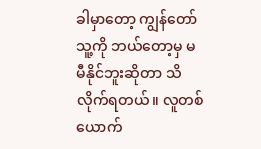ခါမှာတော့ ကျွန်တော် သူ့ကို ဘယ်တော့မှ မမီနိုင်ဘူးဆိုတာ သိလိုက်ရတယ်။ လူတစ်ယောက်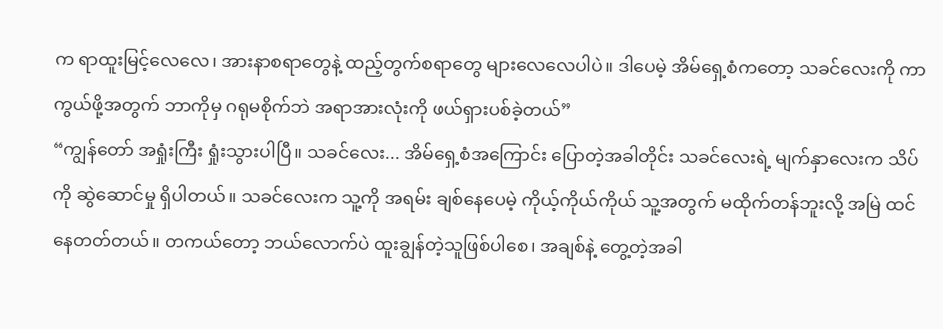က ရာထူးမြင့်လေလေ၊ အားနာစရာတွေနဲ့ ထည့်တွက်စရာတွေ များလေလေပါပဲ။ ဒါပေမဲ့ အိမ်ရှေ့စံကတော့ သခင်လေးကို ကာကွယ်ဖို့အတွက် ဘာကိုမှ ဂရုမစိုက်ဘဲ အရာအားလုံးကို ဖယ်ရှားပစ်ခဲ့တယ်”
“ကျွန်တော် အရှုံးကြီး ရှုံးသွားပါပြီ။ သခင်လေး... အိမ်ရှေ့စံအကြောင်း ပြောတဲ့အခါတိုင်း သခင်လေးရဲ့ မျက်နှာလေးက သိပ်ကို ဆွဲဆောင်မှု ရှိပါတယ်။ သခင်လေးက သူ့ကို အရမ်း ချစ်နေပေမဲ့ ကိုယ့်ကိုယ်ကိုယ် သူ့အတွက် မထိုက်တန်ဘူးလို့ အမြဲ ထင်နေတတ်တယ်။ တကယ်တော့ ဘယ်လောက်ပဲ ထူးချွန်တဲ့သူဖြစ်ပါစေ၊ အချစ်နဲ့ တွေ့တဲ့အခါ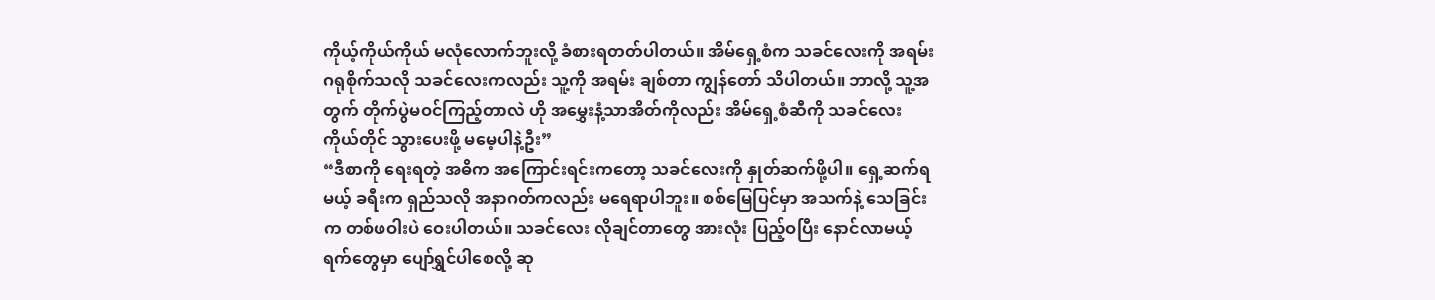ကိုယ့်ကိုယ်ကိုယ် မလုံလောက်ဘူးလို့ ခံစားရတတ်ပါတယ်။ အိမ်ရှေ့စံက သခင်လေးကို အရမ်း ဂရုစိုက်သလို သခင်လေးကလည်း သူ့ကို အရမ်း ချစ်တာ ကျွန်တော် သိပါတယ်။ ဘာလို့ သူ့အတွက် တိုက်ပွဲမဝင်ကြည့်တာလဲ ဟို အမွှေးနံ့သာအိတ်ကိုလည်း အိမ်ရှေ့စံဆီကို သခင်လေး ကိုယ်တိုင် သွားပေးဖို့ မမေ့ပါနဲ့ဦး”
“ဒီစာကို ရေးရတဲ့ အဓိက အကြောင်းရင်းကတော့ သခင်လေးကို နှုတ်ဆက်ဖို့ပါ။ ရှေ့ဆက်ရမယ့် ခရီးက ရှည်သလို အနာဂတ်ကလည်း မရေရာပါဘူး။ စစ်မြေပြင်မှာ အသက်နဲ့ သေခြင်းက တစ်ဖဝါးပဲ ဝေးပါတယ်။ သခင်လေး လိုချင်တာတွေ အားလုံး ပြည့်ဝပြီး နောင်လာမယ့် ရက်တွေမှာ ပျော်ရွှင်ပါစေလို့ ဆု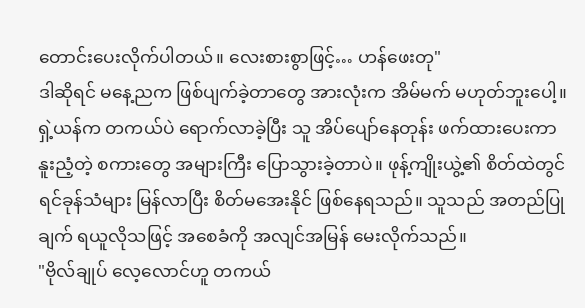တောင်းပေးလိုက်ပါတယ်။ လေးစားစွာဖြင့်… ဟန်ဖေးတု"
ဒါဆိုရင် မနေ့ညက ဖြစ်ပျက်ခဲ့တာတွေ အားလုံးက အိမ်မက် မဟုတ်ဘူးပေါ့။
ရှဲ့ယန်က တကယ်ပဲ ရောက်လာခဲ့ပြီး သူ အိပ်ပျော်နေတုန်း ဖက်ထားပေးကာ နူးညံ့တဲ့ စကားတွေ အများကြီး ပြောသွားခဲ့တာပဲ။ ဖုန့်ကျိုးယွဲ့၏ စိတ်ထဲတွင် ရင်ခုန်သံများ မြန်လာပြီး စိတ်မအေးနိုင် ဖြစ်နေရသည်။ သူသည် အတည်ပြုချက် ရယူလိုသဖြင့် အစေခံကို အလျင်အမြန် မေးလိုက်သည်။
"ဗိုလ်ချုပ် လေ့လောင်ဟူ တကယ်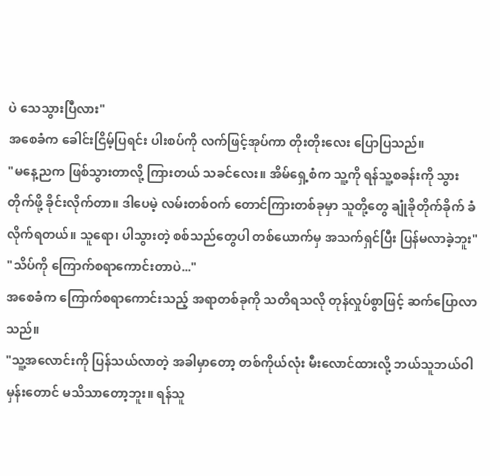ပဲ သေသွားပြီလား"
အစေခံက ခေါင်းငြိမ့်ပြရင်း ပါးစပ်ကို လက်ဖြင့်အုပ်ကာ တိုးတိုးလေး ပြောပြသည်။
"မနေ့ညက ဖြစ်သွားတာလို့ ကြားတယ် သခင်လေး။ အိမ်ရှေ့စံက သူ့ကို ရန်သူ့စခန်းကို သွားတိုက်ဖို့ ခိုင်းလိုက်တာ။ ဒါပေမဲ့ လမ်းတစ်ဝက် တောင်ကြားတစ်ခုမှာ သူတို့တွေ ချုံခိုတိုက်ခိုက် ခံလိုက်ရတယ်။ သူရော၊ ပါသွားတဲ့ စစ်သည်တွေပါ တစ်ယောက်မှ အသက်ရှင်ပြီး ပြန်မလာခဲ့ဘူး"
"သိပ်ကို ကြောက်စရာကောင်းတာပဲ..."
အစေခံက ကြောက်စရာကောင်းသည့် အရာတစ်ခုကို သတိရသလို တုန်လှုပ်စွာဖြင့် ဆက်ပြောလာသည်။
"သူ့အလောင်းကို ပြန်သယ်လာတဲ့ အခါမှာတော့ တစ်ကိုယ်လုံး မီးလောင်ထားလို့ ဘယ်သူဘယ်ဝါမှန်းတောင် မသိသာတော့ဘူး။ ရန်သူ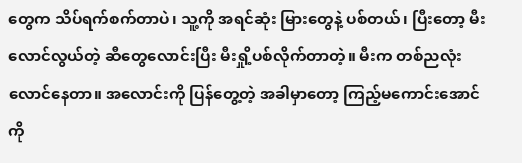တွေက သိပ်ရက်စက်တာပဲ၊ သူ့ကို အရင်ဆုံး မြားတွေနဲ့ ပစ်တယ်၊ ပြီးတော့ မီးလောင်လွယ်တဲ့ ဆီတွေလောင်းပြီး မီးရှို့ပစ်လိုက်တာတဲ့။ မီးက တစ်ညလုံး လောင်နေတာ။ အလောင်းကို ပြန်တွေ့တဲ့ အခါမှာတော့ ကြည့်မကောင်းအောင်ကို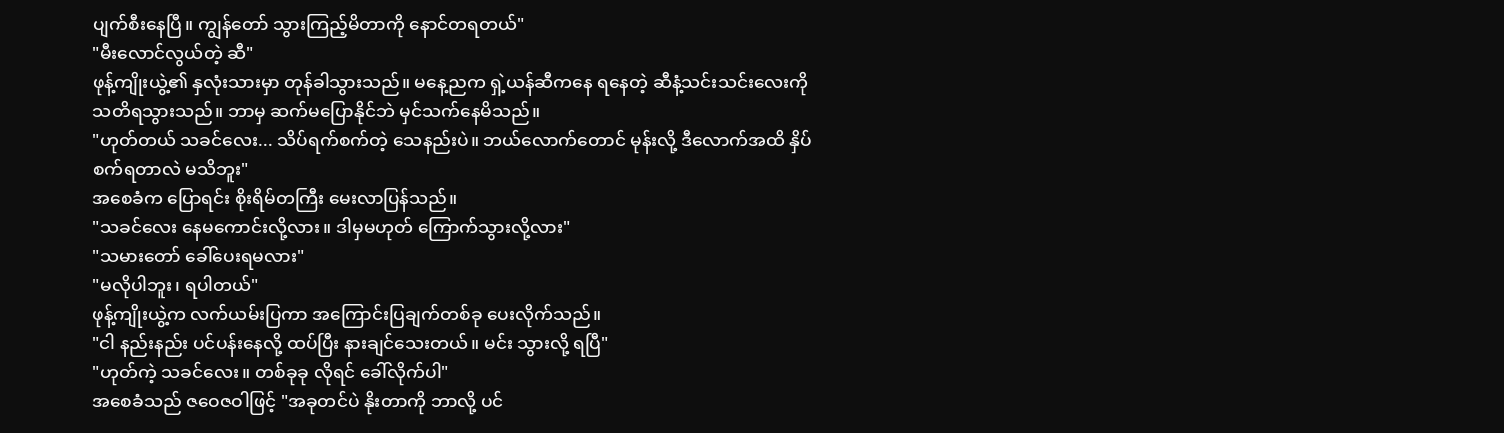ပျက်စီးနေပြီ။ ကျွန်တော် သွားကြည့်မိတာကို နောင်တရတယ်"
"မီးလောင်လွယ်တဲ့ ဆီ"
ဖုန့်ကျိုးယွဲ့၏ နှလုံးသားမှာ တုန်ခါသွားသည်။ မနေ့ညက ရှဲ့ယန်ဆီကနေ ရနေတဲ့ ဆီနံ့သင်းသင်းလေးကို သတိရသွားသည်။ ဘာမှ ဆက်မပြောနိုင်ဘဲ မှင်သက်နေမိသည်။
"ဟုတ်တယ် သခင်လေး... သိပ်ရက်စက်တဲ့ သေနည်းပဲ။ ဘယ်လောက်တောင် မုန်းလို့ ဒီလောက်အထိ နှိပ်စက်ရတာလဲ မသိဘူး"
အစေခံက ပြောရင်း စိုးရိမ်တကြီး မေးလာပြန်သည်။
"သခင်လေး နေမကောင်းလို့လား။ ဒါမှမဟုတ် ကြောက်သွားလို့လား"
"သမားတော် ခေါ်ပေးရမလား"
"မလိုပါဘူး၊ ရပါတယ်"
ဖုန့်ကျိုးယွဲ့က လက်ယမ်းပြကာ အကြောင်းပြချက်တစ်ခု ပေးလိုက်သည်။
"ငါ နည်းနည်း ပင်ပန်းနေလို့ ထပ်ပြီး နားချင်သေးတယ်။ မင်း သွားလို့ ရပြီ"
"ဟုတ်ကဲ့ သခင်လေး။ တစ်ခုခု လိုရင် ခေါ်လိုက်ပါ"
အစေခံသည် ဇဝေဇဝါဖြင့် "အခုတင်ပဲ နိုးတာကို ဘာလို့ ပင်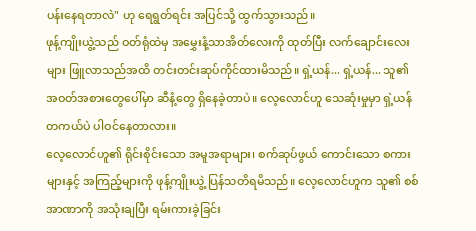ပန်းနေရတာလဲ" ဟု ရေရွတ်ရင်း အပြင်သို့ ထွက်သွားသည်။
ဖုန့်ကျိုးယွဲ့သည် ဝတ်ရုံထဲမှ အမွှေးနံ့သာအိတ်လေးကို ထုတ်ပြီး လက်ချောင်းလေးများ ဖြူလာသည်အထိ တင်းတင်းဆုပ်ကိုင်ထားမိသည်။ ရှဲ့ယန်... ရှဲ့ယန်... သူ၏ အဝတ်အစားတွေပေါ်မှာ ဆီနံ့တွေ ရှိနေခဲ့တာပဲ။ လေ့လောင်ဟူ သေဆုံးမှုမှာ ရှဲ့ယန် တကယ်ပဲ ပါဝင်နေတာလား။
လေ့လောင်ဟူ၏ ရိုင်းစိုင်းသော အမူအရာများ၊ စက်ဆုပ်ဖွယ် ကောင်းသော စကားများနှင့် အကြည့်များကို ဖုန့်ကျိုးယွဲ့ ပြန်သတိရမိသည်။ လေ့လောင်ဟူက သူ၏ စစ်အာဏာကို အသုံးချပြီး ရမ်းကားခဲ့ခြင်း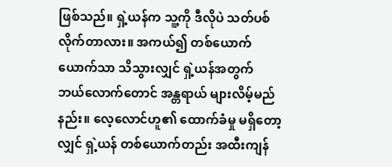ဖြစ်သည်။ ရှဲ့ယန်က သူ့ကို ဒီလိုပဲ သတ်ပစ်လိုက်တာလား။ အကယ်၍ တစ်ယောက်ယောက်သာ သိသွားလျှင် ရှဲ့ယန်အတွက် ဘယ်လောက်တောင် အန္တရာယ် များလိမ့်မည်နည်း။ လေ့လောင်ဟူ၏ ထောက်ခံမှု မရှိတော့လျှင် ရှဲ့ယန် တစ်ယောက်တည်း အထီးကျန်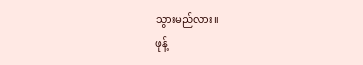သွားမည်လား။
ဖုန့်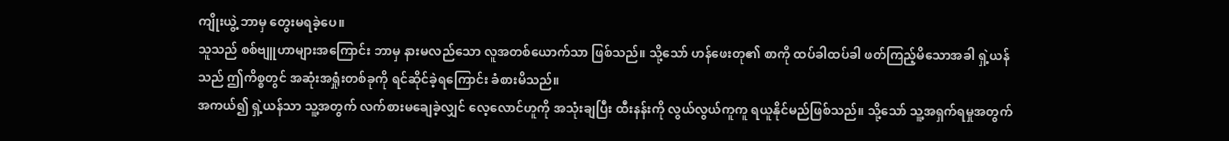ကျိုးယွဲ့ ဘာမှ တွေးမရခဲ့ပေ။
သူသည် စစ်ဗျူဟာများအကြောင်း ဘာမှ နားမလည်သော လူအတစ်ယောက်သာ ဖြစ်သည်။ သို့သော် ဟန်ဖေးတု၏ စာကို ထပ်ခါထပ်ခါ ဖတ်ကြည့်မိသောအခါ ရှဲ့ယန်သည် ဤကိစ္စတွင် အဆုံးအရှုံးတစ်ခုကို ရင်ဆိုင်ခဲ့ရကြောင်း ခံစားမိသည်။
အကယ်၍ ရှဲ့ယန်သာ သူ့အတွက် လက်စားမချေခဲ့လျှင် လေ့လောင်ဟူကို အသုံးချပြီး ထီးနန်းကို လွယ်လွယ်ကူကူ ရယူနိုင်မည်ဖြစ်သည်။ သို့သော် သူ့အရှက်ရမှုအတွက်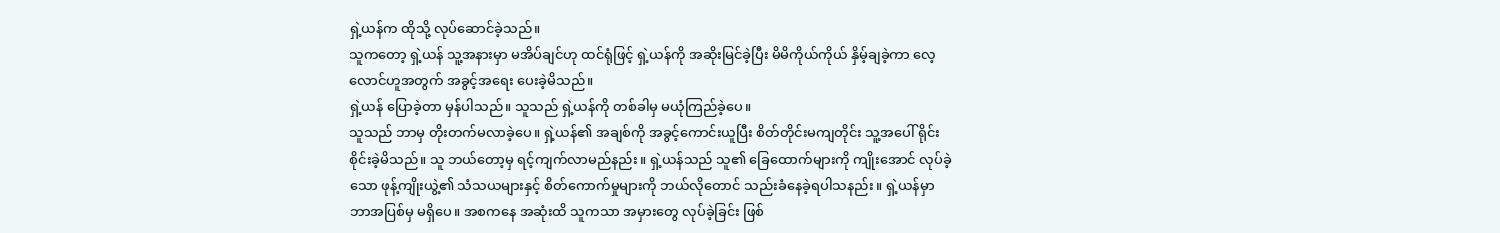ရှဲ့ယန်က ထိုသို့ လုပ်ဆောင်ခဲ့သည်။
သူကတော့ ရှဲ့ယန် သူ့အနားမှာ မအိပ်ချင်ဟု ထင်ရုံဖြင့် ရှဲ့ယန်ကို အဆိုးမြင်ခဲ့ပြီး မိမိကိုယ်ကိုယ် နှိမ့်ချခဲ့ကာ လေ့လောင်ဟူအတွက် အခွင့်အရေး ပေးခဲ့မိသည်။
ရှဲ့ယန် ပြောခဲ့တာ မှန်ပါသည်။ သူသည် ရှဲ့ယန်ကို တစ်ခါမှ မယုံကြည်ခဲ့ပေ။
သူသည် ဘာမှ တိုးတက်မလာခဲ့ပေ။ ရှဲ့ယန်၏ အချစ်ကို အခွင့်ကောင်းယူပြီး စိတ်တိုင်းမကျတိုင်း သူ့အပေါ် ရိုင်းစိုင်းခဲ့မိသည်။ သူ ဘယ်တော့မှ ရင့်ကျက်လာမည်နည်း။ ရှဲ့ယန်သည် သူ၏ ခြေထောက်များကို ကျိုးအောင် လုပ်ခဲ့သော ဖုန့်ကျိုးယွဲ့၏ သံသယများနှင့် စိတ်ကောက်မှုများကို ဘယ်လိုတောင် သည်းခံနေခဲ့ရပါသနည်း။ ရှဲ့ယန်မှာ ဘာအပြစ်မှ မရှိပေ။ အစကနေ အဆုံးထိ သူကသာ အမှားတွေ လုပ်ခဲ့ခြင်း ဖြစ်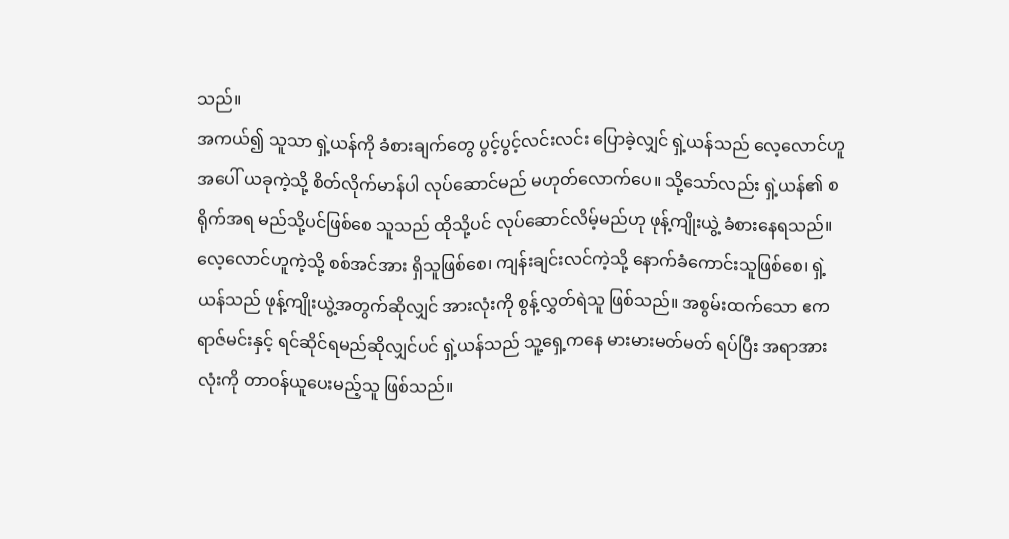သည်။
အကယ်၍ သူသာ ရှဲ့ယန်ကို ခံစားချက်တွေ ပွင့်ပွင့်လင်းလင်း ပြောခဲ့လျှင် ရှဲ့ယန်သည် လေ့လောင်ဟူအပေါ် ယခုကဲ့သို့ စိတ်လိုက်မာန်ပါ လုပ်ဆောင်မည် မဟုတ်လောက်ပေ။ သို့သော်လည်း ရှဲ့ယန်၏ စရိုက်အရ မည်သို့ပင်ဖြစ်စေ သူသည် ထိုသို့ပင် လုပ်ဆောင်လိမ့်မည်ဟု ဖုန့်ကျိုးယွဲ့ ခံစားနေရသည်။
လေ့လောင်ဟူကဲ့သို့ စစ်အင်အား ရှိသူဖြစ်စေ၊ ကျန်းချင်းလင်ကဲ့သို့ နောက်ခံကောင်းသူဖြစ်စေ၊ ရှဲ့ယန်သည် ဖုန့်ကျိုးယွဲ့အတွက်ဆိုလျှင် အားလုံးကို စွန့်လွှတ်ရဲသူ ဖြစ်သည်။ အစွမ်းထက်သော ဧကရာဇ်မင်းနှင့် ရင်ဆိုင်ရမည်ဆိုလျှင်ပင် ရှဲ့ယန်သည် သူ့ရှေ့ကနေ မားမားမတ်မတ် ရပ်ပြီး အရာအားလုံးကို တာဝန်ယူပေးမည့်သူ ဖြစ်သည်။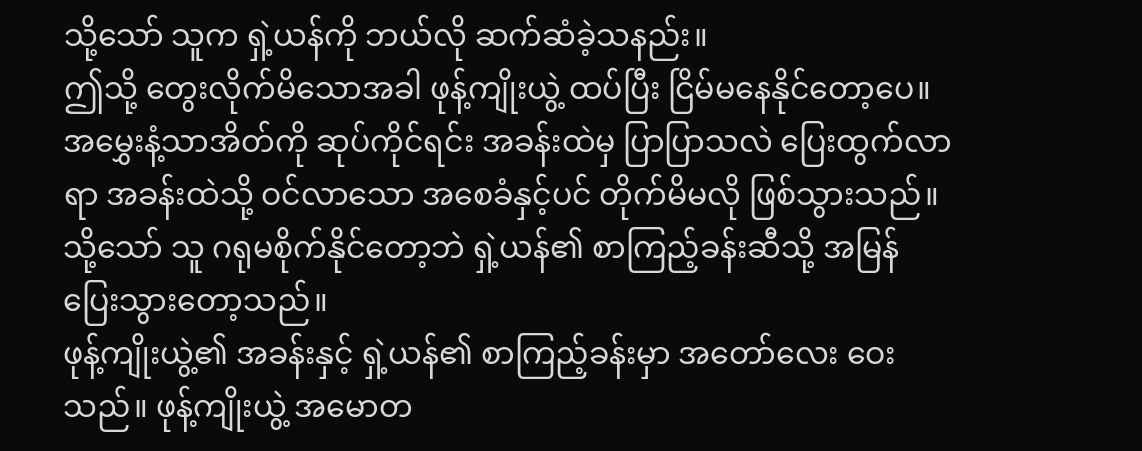သို့သော် သူက ရှဲ့ယန်ကို ဘယ်လို ဆက်ဆံခဲ့သနည်း။
ဤသို့ တွေးလိုက်မိသောအခါ ဖုန့်ကျိုးယွဲ့ ထပ်ပြီး ငြိမ်မနေနိုင်တော့ပေ။ အမွှေးနံ့သာအိတ်ကို ဆုပ်ကိုင်ရင်း အခန်းထဲမှ ပြာပြာသလဲ ပြေးထွက်လာရာ အခန်းထဲသို့ ဝင်လာသော အစေခံနှင့်ပင် တိုက်မိမလို ဖြစ်သွားသည်။ သို့သော် သူ ဂရုမစိုက်နိုင်တော့ဘဲ ရှဲ့ယန်၏ စာကြည့်ခန်းဆီသို့ အမြန် ပြေးသွားတော့သည်။
ဖုန့်ကျိုးယွဲ့၏ အခန်းနှင့် ရှဲ့ယန်၏ စာကြည့်ခန်းမှာ အတော်လေး ဝေးသည်။ ဖုန့်ကျိုးယွဲ့ အမောတ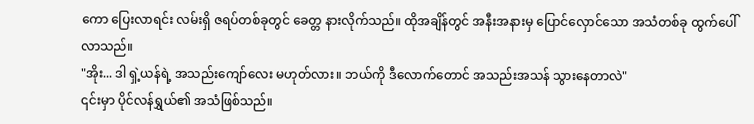ကော ပြေးလာရင်း လမ်းရှိ ဇရပ်တစ်ခုတွင် ခေတ္တ နားလိုက်သည်။ ထိုအချိန်တွင် အနီးအနားမှ ပြောင်လှောင်သော အသံတစ်ခု ထွက်ပေါ်လာသည်။
"အိုး... ဒါ ရှဲ့ယန်ရဲ့ အသည်းကျော်လေး မဟုတ်လား။ ဘယ်ကို ဒီလောက်တောင် အသည်းအသန် သွားနေတာလဲ"
၎င်းမှာ ပိုင်လန်ရွှယ်၏ အသံဖြစ်သည်။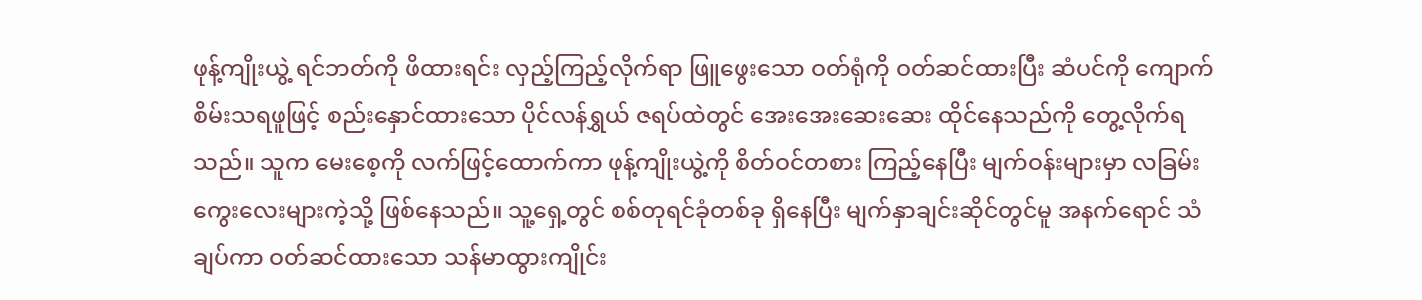ဖုန့်ကျိုးယွဲ့ ရင်ဘတ်ကို ဖိထားရင်း လှည့်ကြည့်လိုက်ရာ ဖြူဖွေးသော ဝတ်ရုံကို ဝတ်ဆင်ထားပြီး ဆံပင်ကို ကျောက်စိမ်းသရဖူဖြင့် စည်းနှောင်ထားသော ပိုင်လန်ရွှယ် ဇရပ်ထဲတွင် အေးအေးဆေးဆေး ထိုင်နေသည်ကို တွေ့လိုက်ရသည်။ သူက မေးစေ့ကို လက်ဖြင့်ထောက်ကာ ဖုန့်ကျိုးယွဲ့ကို စိတ်ဝင်တစား ကြည့်နေပြီး မျက်ဝန်းများမှာ လခြမ်းကွေးလေးများကဲ့သို့ ဖြစ်နေသည်။ သူ့ရှေ့တွင် စစ်တုရင်ခုံတစ်ခု ရှိနေပြီး မျက်နှာချင်းဆိုင်တွင်မူ အနက်ရောင် သံချပ်ကာ ဝတ်ဆင်ထားသော သန်မာထွားကျိုင်း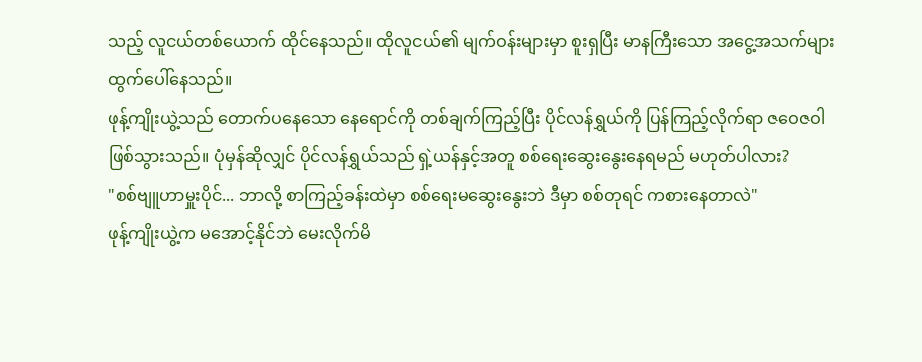သည့် လူငယ်တစ်ယောက် ထိုင်နေသည်။ ထိုလူငယ်၏ မျက်ဝန်းများမှာ စူးရှပြီး မာနကြီးသော အငွေ့အသက်များ ထွက်ပေါ်နေသည်။
ဖုန့်ကျိုးယွဲ့သည် တောက်ပနေသော နေရောင်ကို တစ်ချက်ကြည့်ပြီး ပိုင်လန်ရွှယ်ကို ပြန်ကြည့်လိုက်ရာ ဇဝေဇဝါ ဖြစ်သွားသည်။ ပုံမှန်ဆိုလျှင် ပိုင်လန်ရွှယ်သည် ရှဲ့ယန်နှင့်အတူ စစ်ရေးဆွေးနွေးနေရမည် မဟုတ်ပါလား?
"စစ်ဗျူဟာမှူးပိုင်... ဘာလို့ စာကြည့်ခန်းထဲမှာ စစ်ရေးမဆွေးနွေးဘဲ ဒီမှာ စစ်တုရင် ကစားနေတာလဲ"
ဖုန့်ကျိုးယွဲ့က မအောင့်နိုင်ဘဲ မေးလိုက်မိ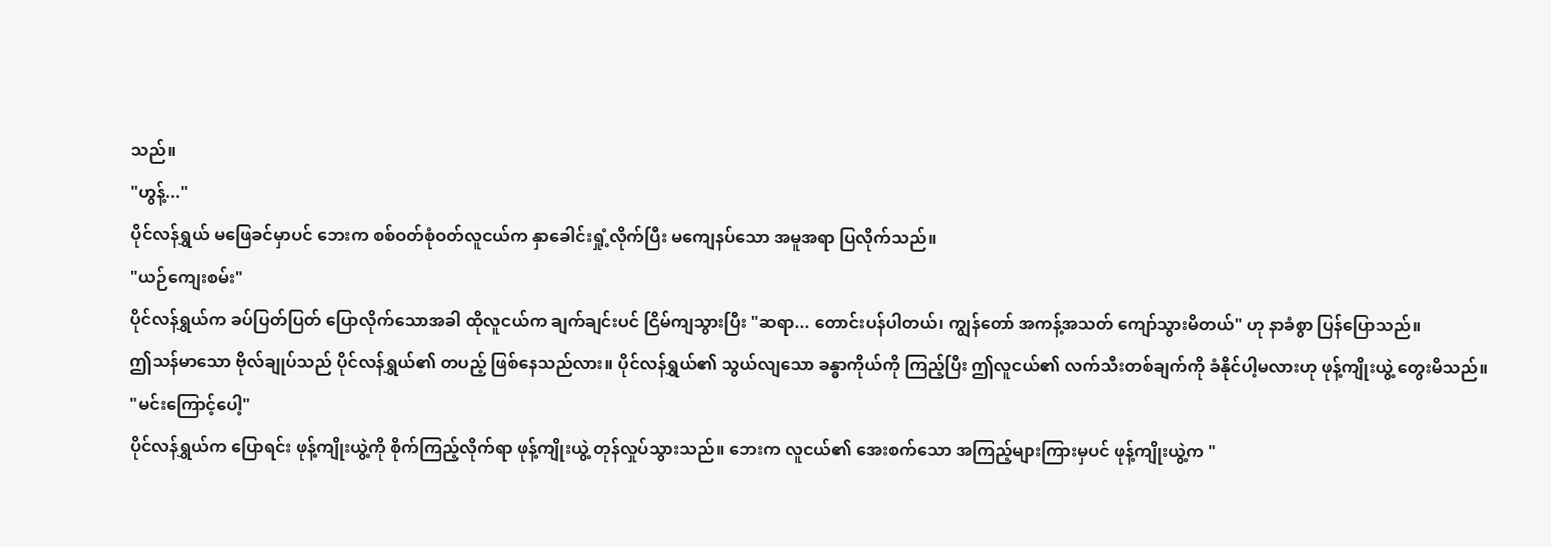သည်။
"ဟွန့်..."
ပိုင်လန်ရွှယ် မဖြေခင်မှာပင် ဘေးက စစ်ဝတ်စုံဝတ်လူငယ်က နှာခေါင်းရှုံ့လိုက်ပြီး မကျေနပ်သော အမူအရာ ပြလိုက်သည်။
"ယဉ်ကျေးစမ်း"
ပိုင်လန်ရွှယ်က ခပ်ပြတ်ပြတ် ပြောလိုက်သောအခါ ထိုလူငယ်က ချက်ချင်းပင် ငြိမ်ကျသွားပြီး "ဆရာ... တောင်းပန်ပါတယ်၊ ကျွန်တော် အကန့်အသတ် ကျော်သွားမိတယ်" ဟု နာခံစွာ ပြန်ပြောသည်။
ဤသန်မာသော ဗိုလ်ချုပ်သည် ပိုင်လန်ရွှယ်၏ တပည့် ဖြစ်နေသည်လား။ ပိုင်လန်ရွှယ်၏ သွယ်လျသော ခန္ဓာကိုယ်ကို ကြည့်ပြီး ဤလူငယ်၏ လက်သီးတစ်ချက်ကို ခံနိုင်ပါ့မလားဟု ဖုန့်ကျိုးယွဲ့ တွေးမိသည်။
"မင်းကြောင့်ပေါ့"
ပိုင်လန်ရွှယ်က ပြောရင်း ဖုန့်ကျိုးယွဲ့ကို စိုက်ကြည့်လိုက်ရာ ဖုန့်ကျိုးယွဲ့ တုန်လှုပ်သွားသည်။ ဘေးက လူငယ်၏ အေးစက်သော အကြည့်များကြားမှပင် ဖုန့်ကျိုးယွဲ့က "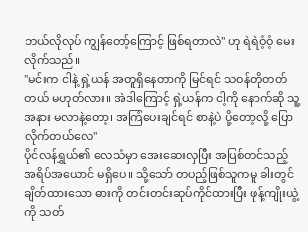ဘယ်လိုလုပ် ကျွန်တော့်ကြောင့် ဖြစ်ရတာလဲ" ဟု ရဲရဲဝံ့ဝံ့ မေးလိုက်သည်။
"မင်းက ငါနဲ့ ရှဲ့ယန် အတူရှိနေတာကို မြင်ရင် သဝန်တိုတတ်တယ် မဟုတ်လား။ အဲဒါကြောင့် ရှဲ့ယန်က ငါ့ကို နောက်ဆို သူ့အနား မလာနဲ့တော့၊ အကြံပေးချင်ရင် စာနဲ့ပဲ ပို့တော့လို့ ပြောလိုက်တယ်လေ"
ပိုင်လန်ရွှယ်၏ လေသံမှာ အေးဆေးလှပြီး အပြစ်တင်သည့် အရိပ်အယောင် မရှိပေ။ သို့သော် တပည့်ဖြစ်သူကမူ ခါးတွင် ချိတ်ထားသော ဓားကို တင်းတင်းဆုပ်ကိုင်ထားပြီး ဖုန့်ကျိုးယွဲ့ကို သတ်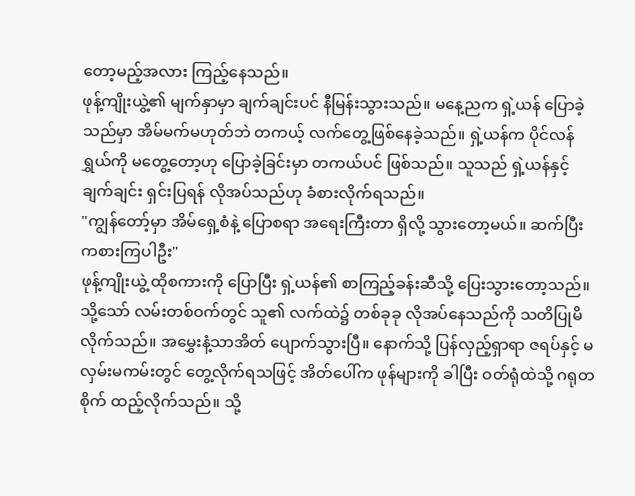တော့မည့်အလား ကြည့်နေသည်။
ဖုန့်ကျိုးယွဲ့၏ မျက်နှာမှာ ချက်ချင်းပင် နီမြန်းသွားသည်။ မနေ့ညက ရှဲ့ယန် ပြောခဲ့သည်မှာ အိမ်မက်မဟုတ်ဘဲ တကယ့် လက်တွေ့ဖြစ်နေခဲ့သည်။ ရှဲ့ယန်က ပိုင်လန်ရွှယ်ကို မတွေ့တော့ဟု ပြောခဲ့ခြင်းမှာ တကယ်ပင် ဖြစ်သည်။ သူသည် ရှဲ့ယန်နှင့် ချက်ချင်း ရှင်းပြရန် လိုအပ်သည်ဟု ခံစားလိုက်ရသည်။
"ကျွန်တော့်မှာ အိမ်ရှေ့စံနဲ့ ပြောစရာ အရေးကြီးတာ ရှိလို့ သွားတော့မယ်။ ဆက်ပြီး ကစားကြပါဦး"
ဖုန့်ကျိုးယွဲ့ ထိုစကားကို ပြောပြီး ရှဲ့ယန်၏ စာကြည့်ခန်းဆီသို့ ပြေးသွားတော့သည်။ သို့သော် လမ်းတစ်ဝက်တွင် သူ၏ လက်ထဲ၌ တစ်ခုခု လိုအပ်နေသည်ကို သတိပြုမိလိုက်သည်။ အမွှေးနံ့သာအိတ် ပျောက်သွားပြီ။ နောက်သို့ ပြန်လှည့်ရှာရာ ဇရပ်နှင့် မလှမ်းမကမ်းတွင် တွေ့လိုက်ရသဖြင့် အိတ်ပေါ်က ဖုန်များကို ခါပြီး ဝတ်ရုံထဲသို့ ဂရုတစိုက် ထည့်လိုက်သည်။ သို့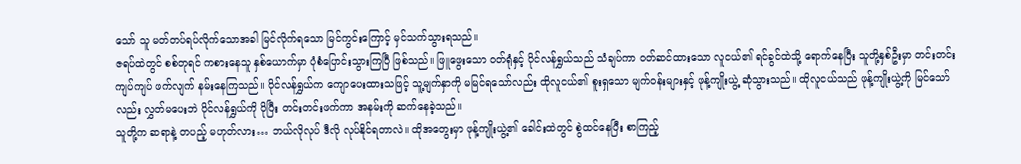သော် သူ မတ်တပ်ရပ်လိုက်သောအခါ မြင်လိုက်ရသော မြင်ကွင်းကြောင့် မှင်သက်သွားရသည်။
ဇရပ်ထဲတွင် စစ်တုရင် ကစားနေသူ နှစ်ယောက်မှာ ပုံစံပြောင်းသွားကြပြီ ဖြစ်သည်။ ဖြူဖွေးသော ဝတ်ရုံနှင့် ပိုင်လန်ရွှယ်သည် သံချပ်ကာ ဝတ်ဆင်ထားသော လူငယ်၏ ရင်ခွင်ထဲသို့ ရောက်နေပြီး သူတို့နှစ်ဦးမှာ တင်းတင်းကျပ်ကျပ် ဖက်လျက် နမ်းနေကြသည်။ ပိုင်လန်ရွှယ်က ကျောပေးထားသဖြင့် သူ့မျက်နှာကို မမြင်ရသော်လည်း ထိုလူငယ်၏ စူးရှသော မျက်ဝန်းများနှင့် ဖုန့်ကျိုးယွဲ့ ဆုံသွားသည်။ ထိုလူငယ်သည် ဖုန့်ကျိုးယွဲ့ကို မြင်သော်လည်း လွှတ်မပေးဘဲ ပိုင်လန်ရွှယ်ကို ပိုပြီး တင်းတင်းဖက်ကာ အနမ်းကို ဆက်နေခဲ့သည်။
သူတို့က ဆရာနဲ့ တပည့် မဟုတ်လား… ဘယ်လိုလုပ် ဒီလို လုပ်နိုင်ရတာလဲ။ ထိုအတွေးမှာ ဖုန့်ကျိုးယွဲ့၏ ခေါင်းထဲတွင် စွဲထင်နေပြီး စာကြည့်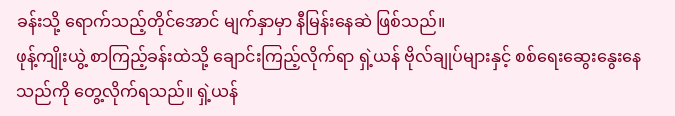ခန်းသို့ ရောက်သည့်တိုင်အောင် မျက်နှာမှာ နီမြန်းနေဆဲ ဖြစ်သည်။
ဖုန့်ကျိုးယွဲ့ စာကြည့်ခန်းထဲသို့ ချောင်းကြည့်လိုက်ရာ ရှဲ့ယန် ဗိုလ်ချုပ်များနှင့် စစ်ရေးဆွေးနွေးနေသည်ကို တွေ့လိုက်ရသည်။ ရှဲ့ယန်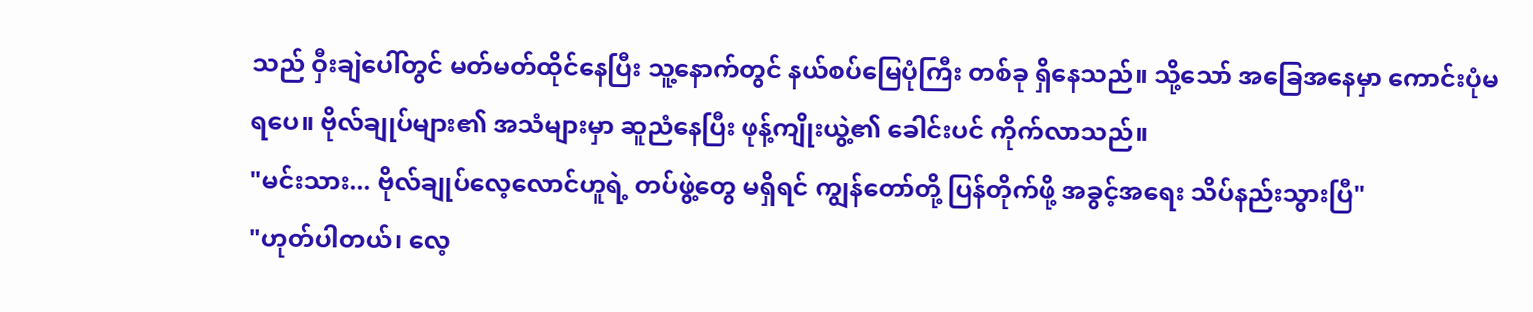သည် ဝှီးချဲပေါ်တွင် မတ်မတ်ထိုင်နေပြီး သူ့နောက်တွင် နယ်စပ်မြေပုံကြီး တစ်ခု ရှိနေသည်။ သို့သော် အခြေအနေမှာ ကောင်းပုံမရပေ။ ဗိုလ်ချုပ်များ၏ အသံများမှာ ဆူညံနေပြီး ဖုန့်ကျိုးယွဲ့၏ ခေါင်းပင် ကိုက်လာသည်။
"မင်းသား... ဗိုလ်ချုပ်လေ့လောင်ဟူရဲ့ တပ်ဖွဲ့တွေ မရှိရင် ကျွန်တော်တို့ ပြန်တိုက်ဖို့ အခွင့်အရေး သိပ်နည်းသွားပြီ"
"ဟုတ်ပါတယ်၊ လေ့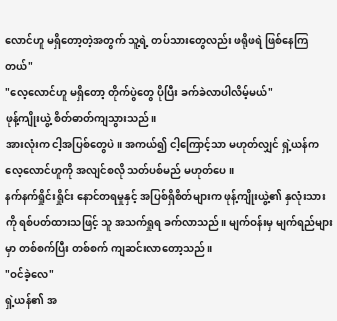လောင်ဟူ မရှိတော့တဲ့အတွက် သူ့ရဲ့ တပ်သားတွေလည်း ဖရိုဖရဲ ဖြစ်နေကြတယ်"
"လေ့လောင်ဟူ မရှိတော့ တိုက်ပွဲတွေ ပိုပြီး ခက်ခဲလာပါလိမ့်မယ်"
ဖုန့်ကျိုးယွဲ့ စိတ်ဓာတ်ကျသွားသည်။
အားလုံးက ငါ့အပြစ်တွေပဲ။ အကယ်၍ ငါ့ကြောင့်သာ မဟုတ်လျှင် ရှဲ့ယန်က လေ့လောင်ဟူကို အလျင်စလို သတ်ပစ်မည် မဟုတ်ပေ။
နက်နက်ရှိုင်းရှိုင်း နောင်တရမှုနှင့် အပြစ်ရှိစိတ်များက ဖုန့်ကျိုးယွဲ့၏ နှလုံးသားကို ရစ်ပတ်ထားသဖြင့် သူ အသက်ရှုရ ခက်လာသည်။ မျက်ဝန်းမှ မျက်ရည်များမှာ တစ်စက်ပြီး တစ်စက် ကျဆင်းလာတော့သည်။
"ဝင်ခဲ့လေ"
ရှဲ့ယန်၏ အ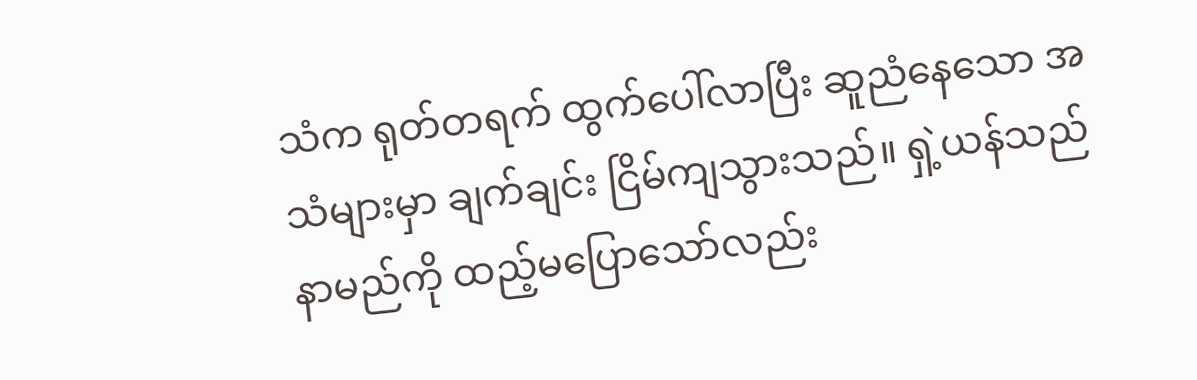သံက ရုတ်တရက် ထွက်ပေါ်လာပြီး ဆူညံနေသော အသံများမှာ ချက်ချင်း ငြိမ်ကျသွားသည်။ ရှဲ့ယန်သည် နာမည်ကို ထည့်မပြောသော်လည်း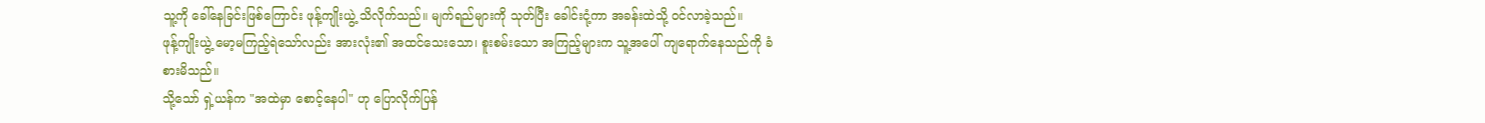သူ့ကို ခေါ်နေခြင်းဖြစ်ကြောင်း ဖုန့်ကျိုးယွဲ့ သိလိုက်သည်။ မျက်ရည်များကို သုတ်ပြီး ခေါင်းငုံ့ကာ အခန်းထဲသို့ ဝင်လာခဲ့သည်။
ဖုန့်ကျိုးယွဲ့ မော့မကြည့်ရဲသော်လည်း အားလုံး၏ အထင်သေးသော၊ စူးစမ်းသော အကြည့်များက သူ့အပေါ် ကျရောက်နေသည်ကို ခံစားမိသည်။
သို့သော် ရှဲ့ယန်က "အထဲမှာ စောင့်နေပါ" ဟု ပြောလိုက်ပြန်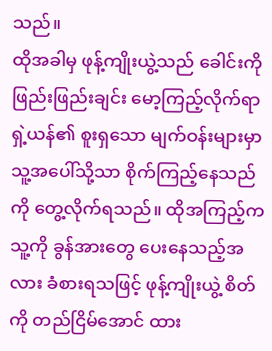သည်။
ထိုအခါမှ ဖုန့်ကျိုးယွဲ့သည် ခေါင်းကို ဖြည်းဖြည်းချင်း မော့ကြည့်လိုက်ရာ ရှဲ့ယန်၏ စူးရှသော မျက်ဝန်းများမှာ သူ့အပေါ်သို့သာ စိုက်ကြည့်နေသည်ကို တွေ့လိုက်ရသည်။ ထိုအကြည့်က သူ့ကို ခွန်အားတွေ ပေးနေသည့်အလား ခံစားရသဖြင့် ဖုန့်ကျိုးယွဲ့ စိတ်ကို တည်ငြိမ်အောင် ထား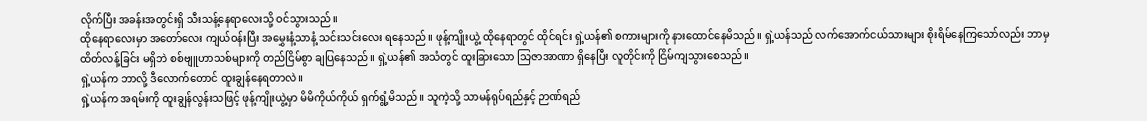လိုက်ပြီး အခန်းအတွင်းရှိ သီးသန့်နေရာလေးသို့ ဝင်သွားသည်။
ထိုနေရာလေးမှာ အတော်လေး ကျယ်ဝန်းပြီး အမွှေးနံ့သာနံ့ သင်းသင်းလေး ရနေသည်။ ဖုန့်ကျိုးယွဲ့ ထိုနေရာတွင် ထိုင်ရင်း ရှဲ့ယန်၏ စကားများကို နားထောင်နေမိသည်။ ရှဲ့ယန်သည် လက်အောက်ငယ်သားများ စိုးရိမ်နေကြသော်လည်း ဘာမှ ထိတ်လန့်ခြင်း မရှိဘဲ စစ်ဗျူဟာသစ်များကို တည်ငြိမ်စွာ ချပြနေသည်။ ရှဲ့ယန်၏ အသံတွင် ထူးခြားသော သြဇာအာဏာ ရှိနေပြီး လူတိုင်းကို ငြိမ်ကျသွားစေသည်။
ရှဲ့ယန်က ဘာလို့ ဒီလောက်တောင် ထူးချွန်နေရတာလဲ။
ရှဲ့ယန်က အရမ်းကို ထူးချွန်လွန်းသဖြင့် ဖုန့်ကျိုးယွဲ့မှာ မိမိကိုယ်ကိုယ် ရှက်ရွံ့မိသည်။ သူကဲ့သို့ သာမန်ရုပ်ရည်နှင့် ဉာဏ်ရည်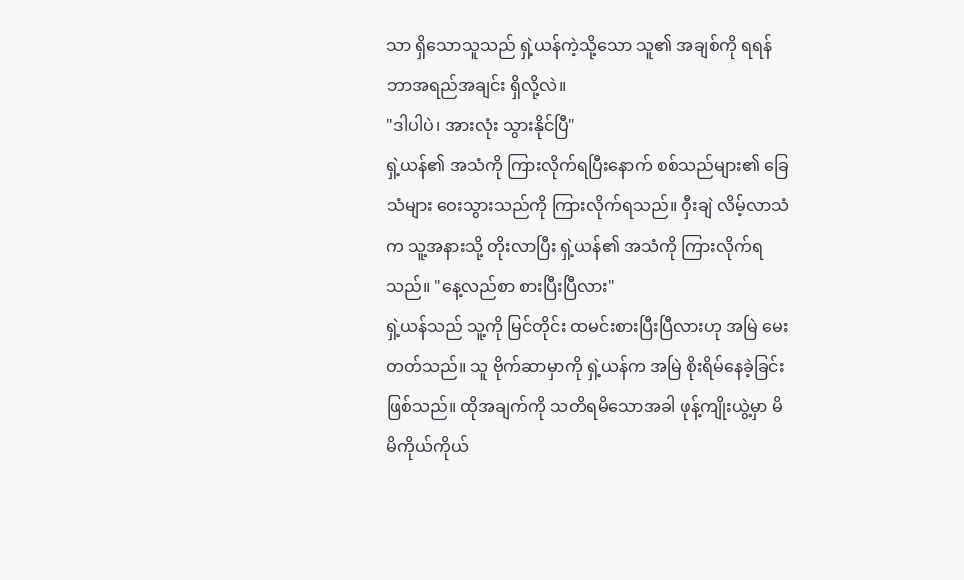သာ ရှိသောသူသည် ရှဲ့ယန်ကဲ့သို့သော သူ၏ အချစ်ကို ရရန် ဘာအရည်အချင်း ရှိလို့လဲ။
"ဒါပါပဲ၊ အားလုံး သွားနိုင်ပြီ"
ရှဲ့ယန်၏ အသံကို ကြားလိုက်ရပြီးနောက် စစ်သည်များ၏ ခြေသံများ ဝေးသွားသည်ကို ကြားလိုက်ရသည်။ ဝှီးချဲ လိမ့်လာသံက သူ့အနားသို့ တိုးလာပြီး ရှဲ့ယန်၏ အသံကို ကြားလိုက်ရသည်။ "နေ့လည်စာ စားပြီးပြီလား"
ရှဲ့ယန်သည် သူ့ကို မြင်တိုင်း ထမင်းစားပြီးပြီလားဟု အမြဲ မေးတတ်သည်။ သူ ဗိုက်ဆာမှာကို ရှဲ့ယန်က အမြဲ စိုးရိမ်နေခဲ့ခြင်း ဖြစ်သည်။ ထိုအချက်ကို သတိရမိသောအခါ ဖုန့်ကျိုးယွဲ့မှာ မိမိကိုယ်ကိုယ်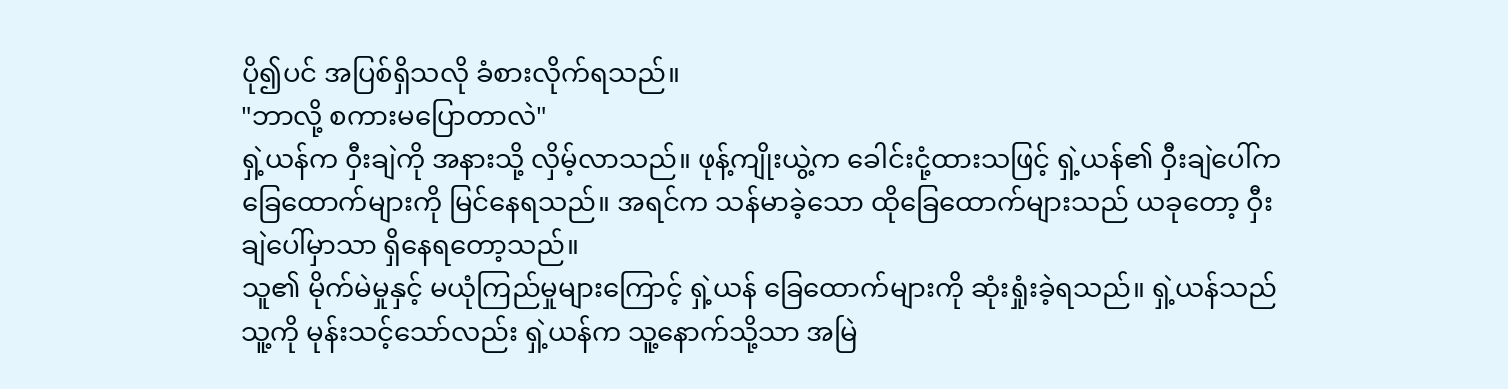ပို၍ပင် အပြစ်ရှိသလို ခံစားလိုက်ရသည်။
"ဘာလို့ စကားမပြောတာလဲ"
ရှဲ့ယန်က ဝှီးချဲကို အနားသို့ လှိမ့်လာသည်။ ဖုန့်ကျိုးယွဲ့က ခေါင်းငုံ့ထားသဖြင့် ရှဲ့ယန်၏ ဝှီးချဲပေါ်က ခြေထောက်များကို မြင်နေရသည်။ အရင်က သန်မာခဲ့သော ထိုခြေထောက်များသည် ယခုတော့ ဝှီးချဲပေါ်မှာသာ ရှိနေရတော့သည်။
သူ၏ မိုက်မဲမှုနှင့် မယုံကြည်မှုများကြောင့် ရှဲ့ယန် ခြေထောက်များကို ဆုံးရှုံးခဲ့ရသည်။ ရှဲ့ယန်သည် သူ့ကို မုန်းသင့်သော်လည်း ရှဲ့ယန်က သူ့နောက်သို့သာ အမြဲ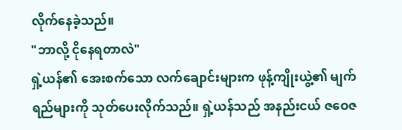လိုက်နေခဲ့သည်။
"ဘာလို့ ငိုနေရတာလဲ"
ရှဲ့ယန်၏ အေးစက်သော လက်ချောင်းများက ဖုန့်ကျိုးယွဲ့၏ မျက်ရည်များကို သုတ်ပေးလိုက်သည်။ ရှဲ့ယန်သည် အနည်းငယ် ဇဝေဇ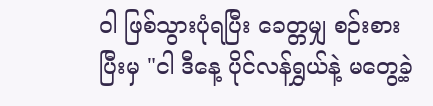ဝါ ဖြစ်သွားပုံရပြီး ခေတ္တမျှ စဉ်းစားပြီးမှ "ငါ ဒီနေ့ ပိုင်လန်ရွှယ်နဲ့ မတွေ့ခဲ့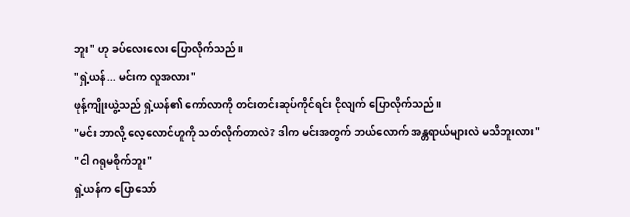ဘူး" ဟု ခပ်လေးလေး ပြောလိုက်သည်။
"ရှဲ့ယန်... မင်းက လူအလား"
ဖုန့်ကျိုးယွဲ့သည် ရှဲ့ယန်၏ ကော်လာကို တင်းတင်းဆုပ်ကိုင်ရင်း ငိုလျက် ပြောလိုက်သည်။
"မင်း ဘာလို့ လေ့လောင်ဟူကို သတ်လိုက်တာလဲ? ဒါက မင်းအတွက် ဘယ်လောက် အန္တရာယ်များလဲ မသိဘူးလား"
"ငါ ဂရုမစိုက်ဘူး"
ရှဲ့ယန်က ပြောသော်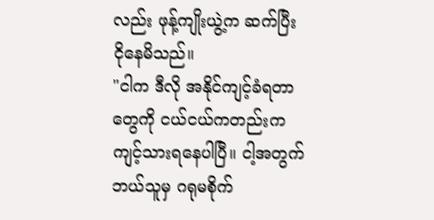လည်း ဖုန့်ကျိုးယွဲ့က ဆက်ပြီး ငိုနေမိသည်။
"ငါက ဒီလို အနိုင်ကျင့်ခံရတာတွေကို ငယ်ငယ်ကတည်းက ကျင့်သားရနေပါပြီ။ ငါ့အတွက် ဘယ်သူမှ ဂရုမစိုက်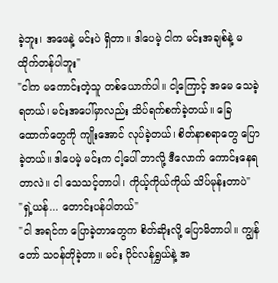ခဲ့ဘူး၊ အဖေနဲ့ မင်းပဲ ရှိတာ။ ဒါပေမဲ့ ငါက မင်းအချစ်နဲ့ မထိုက်တန်ပါဘူး"
"ငါက မကောင်းတဲ့သူ တစ်ယောက်ပါ။ ငါ့ကြောင့် အမေ သေခဲ့ရတယ်၊ မင်းအပေါ်မှာလည်း သိပ်ရက်စက်ခဲ့တယ်။ ခြေထောက်တွေကို ကျိုးအောင် လုပ်ခဲ့တယ်၊ စိတ်နာစရာတွေ ပြောခဲ့တယ်။ ဒါပေမဲ့ မင်းက ငါ့ပေါ် ဘာလို့ ဒီလောက် ကောင်းနေရတာလဲ။ ငါ သေသင့်တာပါ၊ ကိုယ့်ကိုယ်ကိုယ် သိပ်မုန်းတာပဲ"
"ရှဲ့ယန်... တောင်းပန်ပါတယ်"
"ငါ အရင်က ပြောခဲ့တာတွေက စိတ်ဆိုးလို့ ပြောမိတာပါ။ ကျွန်တော် သဝန်တိုခဲ့တာ။ မင်း ပိုင်လန်ရွှယ်နဲ့ အ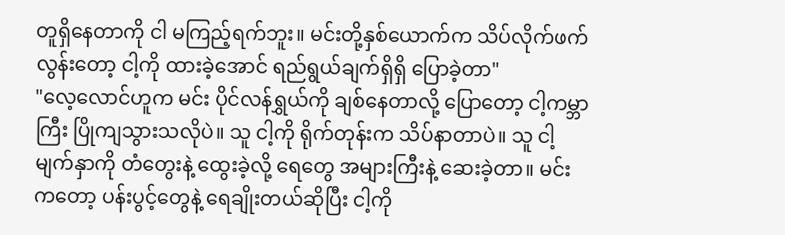တူရှိနေတာကို ငါ မကြည့်ရက်ဘူး။ မင်းတို့နှစ်ယောက်က သိပ်လိုက်ဖက်လွန်းတော့ ငါ့ကို ထားခဲ့အောင် ရည်ရွယ်ချက်ရှိရှိ ပြောခဲ့တာ"
"လေ့လောင်ဟူက မင်း ပိုင်လန်ရွှယ်ကို ချစ်နေတာလို့ ပြောတော့ ငါ့ကမ္ဘာကြီး ပြိုကျသွားသလိုပဲ။ သူ ငါ့ကို ရိုက်တုန်းက သိပ်နာတာပဲ။ သူ ငါ့မျက်နှာကို တံတွေးနဲ့ ထွေးခဲ့လို့ ရေတွေ အများကြီးနဲ့ ဆေးခဲ့တာ။ မင်းကတော့ ပန်းပွင့်တွေနဲ့ ရေချိုးတယ်ဆိုပြီး ငါ့ကို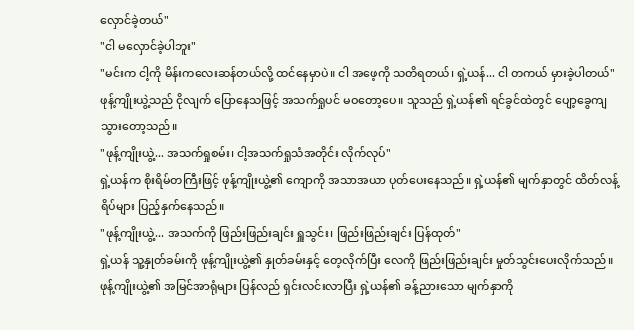လှောင်ခဲ့တယ်"
"ငါ မလှောင်ခဲ့ပါဘူး"
"မင်းက ငါ့ကို မိန်းကလေးဆန်တယ်လို့ ထင်နေမှာပဲ။ ငါ အဖေ့ကို သတိရတယ်၊ ရှဲ့ယန်... ငါ တကယ် မှားခဲ့ပါတယ်"
ဖုန့်ကျိုးယွဲ့သည် ငိုလျက် ပြောနေသဖြင့် အသက်ရှုပင် မဝတော့ပေ။ သူသည် ရှဲ့ယန်၏ ရင်ခွင်ထဲတွင် ပျော့ခွေကျသွားတော့သည်။
"ဖုန့်ကျိုးယွဲ့... အသက်ရှုစမ်း၊ ငါ့အသက်ရှုသံအတိုင်း လိုက်လုပ်"
ရှဲ့ယန်က စိုးရိမ်တကြီးဖြင့် ဖုန့်ကျိုးယွဲ့၏ ကျောကို အသာအယာ ပုတ်ပေးနေသည်။ ရှဲ့ယန်၏ မျက်နှာတွင် ထိတ်လန့်ရိပ်များ ပြည့်နှက်နေသည်။
"ဖုန့်ကျိုးယွဲ့... အသက်ကို ဖြည်းဖြည်းချင်း ရှူသွင်း၊ ဖြည်းဖြည်းချင်း ပြန်ထုတ်"
ရှဲ့ယန် သူ့နှုတ်ခမ်းကို ဖုန့်ကျိုးယွဲ့၏ နှုတ်ခမ်းနှင့် တေ့လိုက်ပြီး လေကို ဖြည်းဖြည်းချင်း မှုတ်သွင်းပေးလိုက်သည်။ ဖုန့်ကျိုးယွဲ့၏ အမြင်အာရုံများ ပြန်လည် ရှင်းလင်းလာပြီး ရှဲ့ယန်၏ ခန့်ညားသော မျက်နှာကို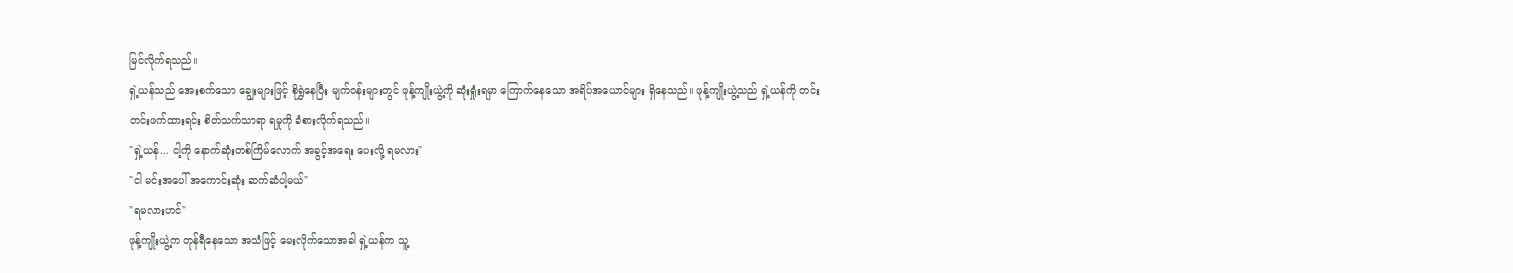မြင်လိုက်ရသည်။
ရှဲ့ယန်သည် အေးစက်သော ချွေးများဖြင့် စိုရွှဲနေပြီး မျက်ဝန်းများတွင် ဖုန့်ကျိုးယွဲ့ကို ဆုံးရှုံးရမှာ ကြောက်နေသော အရိပ်အယောင်များ ရှိနေသည်။ ဖုန့်ကျိုးယွဲ့သည် ရှဲ့ယန်ကို တင်းတင်းဖက်ထားရင်း စိတ်သက်သာရာ ရမှုကို ခံစားလိုက်ရသည်။
"ရှဲ့ယန်... ငါ့ကို နောက်ဆုံးတစ်ကြိမ်လောက် အခွင့်အရေး ပေးလို့ ရမလား"
"ငါ မင်းအပေါ် အကောင်းဆုံး ဆက်ဆံပါ့မယ်"
"ရမလားဟင်"
ဖုန့်ကျိုးယွဲ့က တုန်ရီနေသော အသံဖြင့် မေးလိုက်သောအခါ ရှဲ့ယန်က သူ့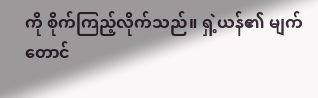ကို စိုက်ကြည့်လိုက်သည်။ ရှဲ့ယန်၏ မျက်တောင်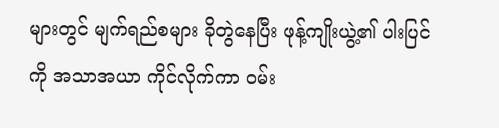များတွင် မျက်ရည်စများ ခိုတွဲနေပြီး ဖုန့်ကျိုးယွဲ့၏ ပါးပြင်ကို အသာအယာ ကိုင်လိုက်ကာ ဝမ်း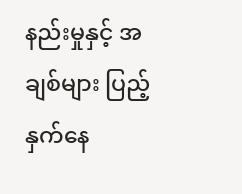နည်းမှုနှင့် အချစ်များ ပြည့်နှက်နေ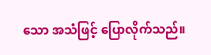သော အသံဖြင့် ပြောလိုက်သည်။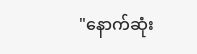"နောက်ဆုံး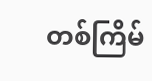တစ်ကြိမ်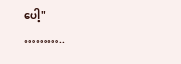ပေါ့"
………..